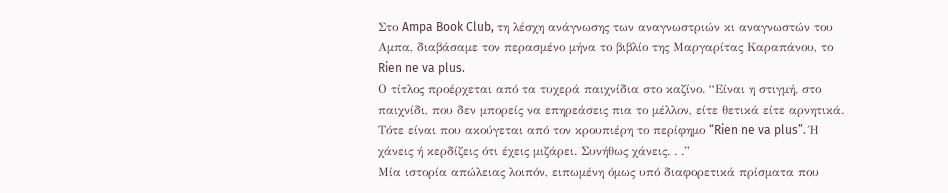Στο Ampa Book Club, τη λέσχη ανάγνωσης των αναγνωστριών κι αναγνωστών του Αμπα, διαβάσαμε τον περασμένο μήνα το βιβλίο της Μαργαρίτας Καραπάνου, το Rien ne va plus.
Ο τίτλος προέρχεται από τα τυχερά παιχνίδια στο καζίνο. “Είναι η στιγμή, στο παιχνίδι, που δεν μπορείς να επηρεάσεις πια το μέλλον, είτε θετικά είτε αρνητικά. Τότε είναι που ακούγεται από τον κρουπιέρη το περίφημο “Rien ne va plus”. Ή χάνεις ή κερδίζεις ότι έχεις μιζάρει. Συνήθως χάνεις. . .”
Μία ιστορία απώλειας λοιπόν, ειπωμένη όμως υπό διαφορετικά πρίσματα που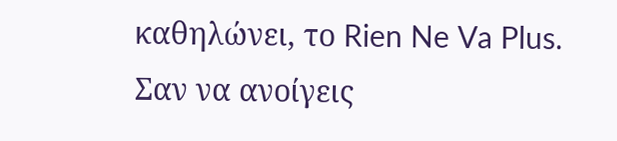καθηλώνει, το Rien Ne Va Plus. Σαν να ανοίγεις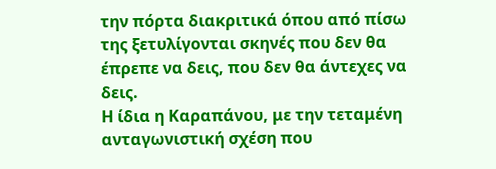την πόρτα διακριτικά όπου από πίσω της ξετυλίγονται σκηνές που δεν θα έπρεπε να δεις, που δεν θα άντεχες να δεις.
Η ίδια η Καραπάνου, με την τεταμένη ανταγωνιστική σχέση που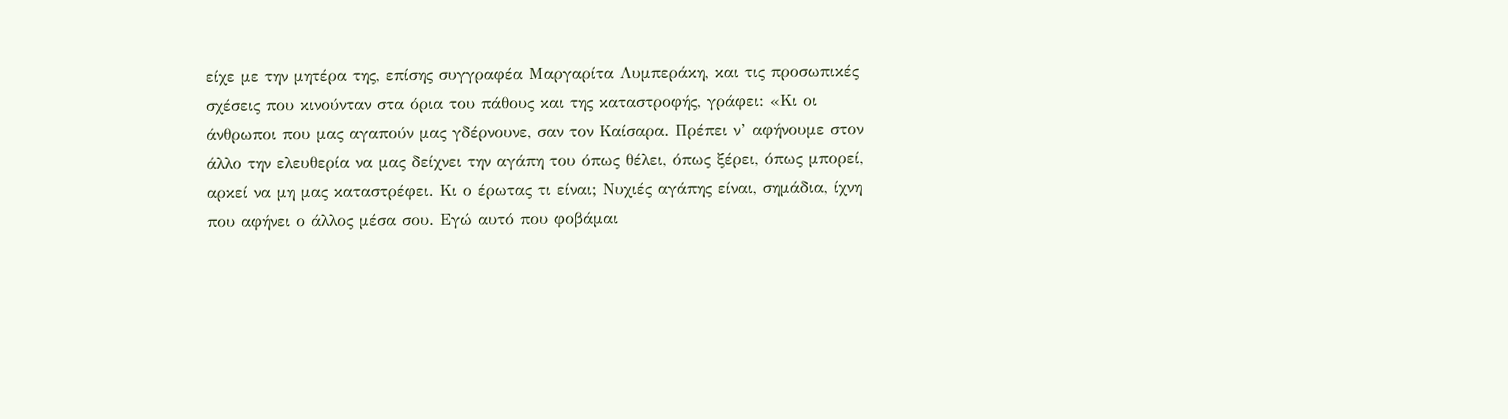είχε με την μητέρα της, επίσης συγγραφέα Μαργαρίτα Λυμπεράκη, και τις προσωπικές σχέσεις που κινούνταν στα όρια του πάθους και της καταστροφής, γράφει: «Κι οι άνθρωποι που μας αγαπούν μας γδέρνουνε, σαν τον Καίσαρα. Πρέπει ν’ αφήνουμε στον άλλο την ελευθερία να μας δείχνει την αγάπη του όπως θέλει, όπως ξέρει, όπως μπορεί, αρκεί να μη μας καταστρέφει. Κι ο έρωτας τι είναι; Νυχιές αγάπης είναι, σημάδια, ίχνη που αφήνει ο άλλος μέσα σου. Εγώ αυτό που φοβάμαι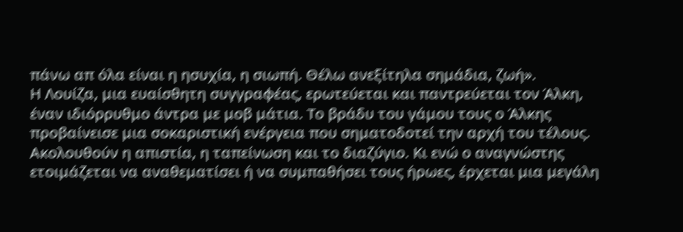πάνω απ όλα είναι η ησυχία, η σιωπή. Θέλω ανεξίτηλα σημάδια, ζωή».
Η Λουίζα, μια ευαίσθητη συγγραφέας, ερωτεύεται και παντρεύεται τον Άλκη, έναν ιδιόρρυθμο άντρα με μοβ μάτια. Το βράδυ του γάμου τους ο Άλκης προβαίνεισε μια σοκαριστική ενέργεια που σηματοδοτεί την αρχή του τέλους. Ακολουθούν η απιστία, η ταπείνωση και το διαζύγιο. Κι ενώ ο αναγνώστης ετοιμάζεται να αναθεματίσει ή να συμπαθήσει τους ήρωες, έρχεται μια μεγάλη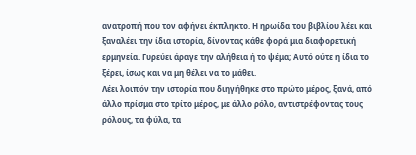ανατροπή που τον αφήνει έκπληκτο. Η ηρωίδα του βιβλίου λέει και ξαναλέει την ίδια ιστορία, δίνοντας κάθε φορά μια διαφορετική ερμηνεία. Γυρεύει άραγε την αλήθεια ή το ψέμα; Αυτό ούτε η ίδια το ξέρει, ίσως και να μη θέλει να το μάθει.
Λέει λοιπόν την ιστορία που διηγήθηκε στο πρώτο μέρος, ξανά, από άλλο πρίσμα στο τρίτο μέρος, με άλλο ρόλο, αντιστρέφοντας τους ρόλους, τα φύλα, τα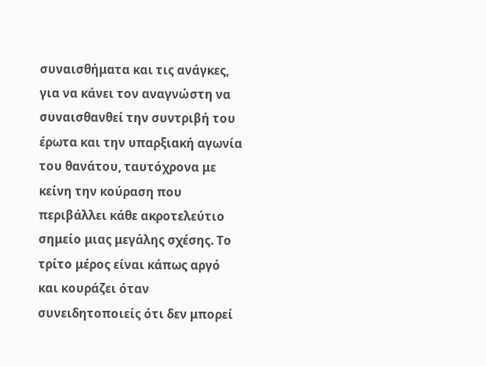συναισθήματα και τις ανάγκες, για να κάνει τον αναγνώστη να συναισθανθεί την συντριβή του έρωτα και την υπαρξιακή αγωνία του θανάτου, ταυτόχρονα με κείνη την κούραση που περιβάλλει κάθε ακροτελεύτιο σημείο μιας μεγάλης σχέσης. Το τρίτο μέρος είναι κάπως αργό και κουράζει όταν συνειδητοποιείς ότι δεν μπορεί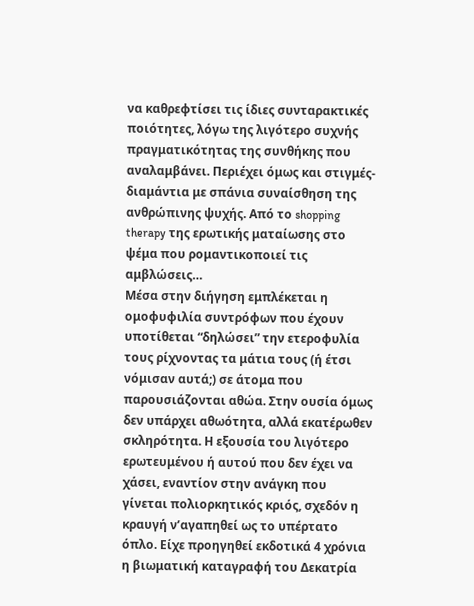να καθρεφτίσει τις ίδιες συνταρακτικές ποιότητες, λόγω της λιγότερο συχνής πραγματικότητας της συνθήκης που αναλαμβάνει. Περιέχει όμως και στιγμές-διαμάντια με σπάνια συναίσθηση της ανθρώπινης ψυχής. Από το shopping therapy της ερωτικής ματαίωσης στο ψέμα που ρομαντικοποιεί τις αμβλώσεις…
Μέσα στην διήγηση εμπλέκεται η ομοφυφιλία συντρόφων που έχουν υποτίθεται “δηλώσει” την ετεροφυλία τους ρίχνοντας τα μάτια τους (ή έτσι νόμισαν αυτά;) σε άτομα που παρουσιάζονται αθώα. Στην ουσία όμως δεν υπάρχει αθωότητα, αλλά εκατέρωθεν σκληρότητα. Η εξουσία του λιγότερο ερωτευμένου ή αυτού που δεν έχει να χάσει, εναντίον στην ανάγκη που γίνεται πολιορκητικός κριός, σχεδόν η κραυγή ν’αγαπηθεί ως το υπέρτατο όπλο. Είχε προηγηθεί εκδοτικά 4 χρόνια η βιωματική καταγραφή του Δεκατρία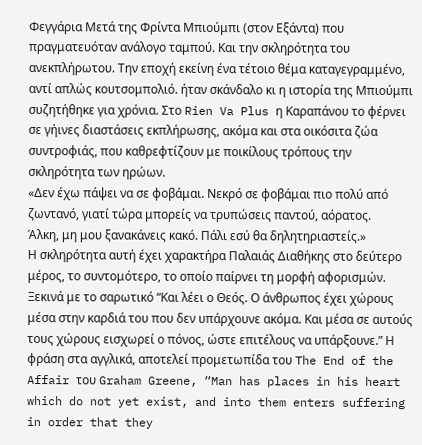Φεγγάρια Μετά της Φρίντα Μπιούμπι (στον Εξάντα) που πραγματευόταν ανάλογο ταμπού. Και την σκληρότητα του ανεκπλήρωτου. Την εποχή εκείνη ένα τέτοιο θέμα καταγεγραμμένο, αντί απλώς κουτσομπολιό. ήταν σκάνδαλο κι η ιστορία της Μπιούμπι συζητήθηκε για χρόνια. Στο Rien Va Plus η Καραπάνου το φέρνει σε γήινες διαστάσεις εκπλήρωσης, ακόμα και στα οικόσιτα ζώα συντροφιάς, που καθρεφτίζουν με ποικίλους τρόπους την σκληρότητα των ηρώων.
«Δεν έχω πάψει να σε φοβάμαι. Νεκρό σε φοβάμαι πιο πολύ από ζωντανό, γιατί τώρα μπορείς να τρυπώσεις παντού, αόρατος.
Άλκη, μη μου ξανακάνεις κακό. Πάλι εσύ θα δηλητηριαστείς.»
Η σκληρότητα αυτή έχει χαρακτήρα Παλαιάς Διαθήκης στο δεύτερο μέρος, το συντομότερο, το οποίο παίρνει τη μορφή αφορισμών. Ξεκινά με το σαρωτικό “Και λέει ο Θεός. Ο άνθρωπος έχει χώρους μέσα στην καρδιά του που δεν υπάρχουνε ακόμα. Και μέσα σε αυτούς τους χώρους εισχωρεί ο πόνος, ώστε επιτέλους να υπάρξουνε.” Η φράση στα αγγλικά, αποτελεί προμετωπίδα του The End of the Affair του Graham Greene, “Man has places in his heart which do not yet exist, and into them enters suffering in order that they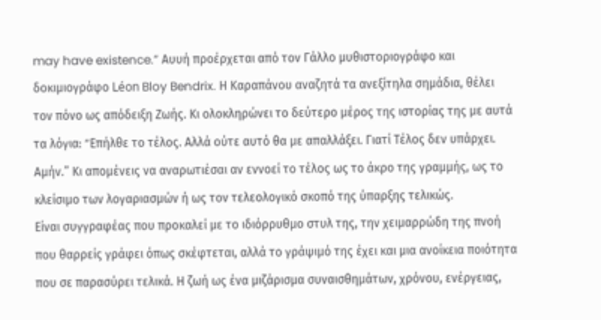may have existence.” Αυυή προέρχεται από τον Γάλλο μυθιστοριογράφο και δοκιμιογράφο Léon Bloy Bendrix. Η Καραπάνου αναζητά τα ανεξίτηλα σημάδια, θέλει τον πόνο ως απόδειξη Ζωής. Κι ολοκληρώνει το δεύτερο μέρος της ιστορίας της με αυτά τα λόγια: “Eπήλθε το τέλος. Αλλά ούτε αυτό θα με απαλλάξει. Γιατί Τέλος δεν υπάρχει. Αμήν.” Κι απομένεις να αναρωτιέσαι αν εννοεί το τέλος ως το άκρο της γραμμής, ως το κλείσιμο των λογαριασμών ή ως τον τελεολογικό σκοπό της ύπαρξης τελικώς.
Είναι συγγραφέας που προκαλεί με το ιδιόρρυθμο στυλ της, την χειμαρρώδη της πνοή που θαρρείς γράφει όπως σκέφτεται, αλλά το γράψιμό της έχει και μια ανοίκεια ποιότητα που σε παρασύρει τελικά. Η ζωή ως ένα μιζάρισμα συναισθημάτων, χρόνου, ενέργειας,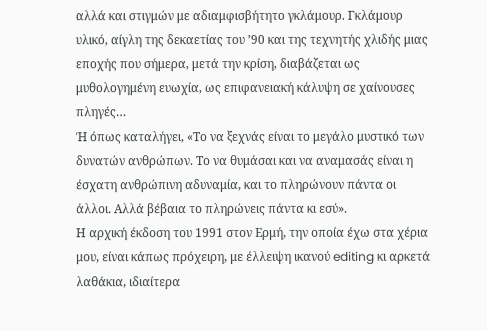αλλά και στιγμών με αδιαμφισβήτητο γκλάμουρ. Γκλάμουρ υλικό, αίγλη της δεκαετίας του ’90 και της τεχνητής χλιδής μιας εποχής που σήμερα, μετά την κρίση, διαβάζεται ως μυθολογημένη ευωχία, ως επιφανειακή κάλυψη σε χαίνουσες πληγές…
Ή όπως καταλήγει, «Το να ξεχνάς είναι το μεγάλο μυστικό των δυνατών ανθρώπων. Το να θυμάσαι και να αναμασάς είναι η έσχατη ανθρώπινη αδυναμία, και το πληρώνουν πάντα οι άλλοι. Αλλά βέβαια το πληρώνεις πάντα κι εσύ».
Η αρχική έκδοση του 1991 στον Ερμή, την οποία έχω στα χέρια μου, είναι κάπως πρόχειρη, με έλλειψη ικανού editing κι αρκετά λαθάκια, ιδιαίτερα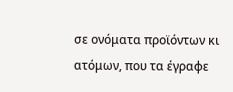σε ονόματα προϊόντων κι ατόμων, που τα έγραφε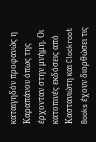καταιγηδόν προφανώς η Καραπάνου όπως της έρχονταν στην μνήμη. Οι κατοπινές εκδόσεις από Καστανιώτη και Clockroot Books έχουν διορθώσει τις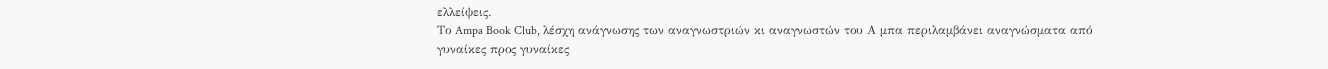ελλείψεις.
Το Ampa Book Club, λέσχη ανάγνωσης των αναγνωστριών κι αναγνωστών του Α μπα περιλαμβάνει αναγνώσματα από γυναίκες προς γυναίκες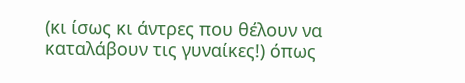(κι ίσως κι άντρες που θέλουν να καταλάβουν τις γυναίκες!) όπως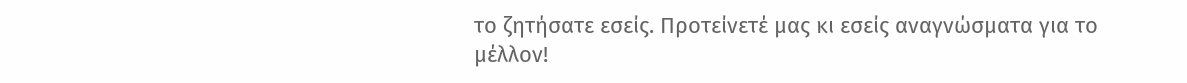το ζητήσατε εσείς. Προτείνετέ μας κι εσείς αναγνώσματα για το μέλλον!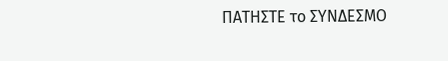ΠΑΤΗΣΤΕ το ΣΥΝΔΕΣΜΟ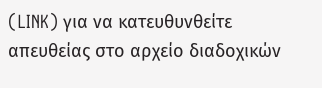(LINK) για να κατευθυνθείτε απευθείας στο αρχείο διαδοχικών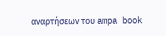αναρτήσεων του ampa book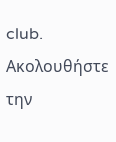club.
Ακολουθήστε την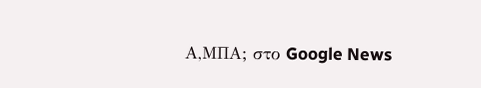Α,ΜΠΑ; στο Google News